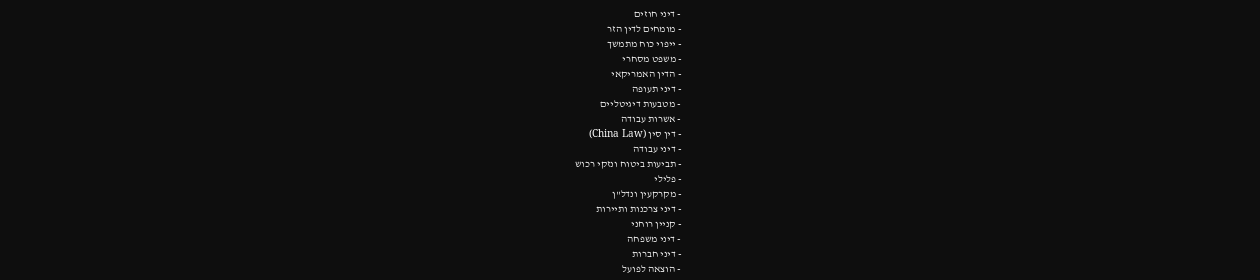- דיני חוזים
- מומחים לדין הזר
- ייפוי כוח מתמשך
- משפט מסחרי
- הדין האמריקאי
- דיני תעופה
- מטבעות דיגיטליים
- אשרות עבודה
- דין סין (China Law)
- דיני עבודה
- תביעות ביטוח ונזקי רכוש
- פלילי
- מקרקעין ונדל"ן
- דיני צרכנות ותיירות
- קניין רוחני
- דיני משפחה
- דיני חברות
- הוצאה לפועל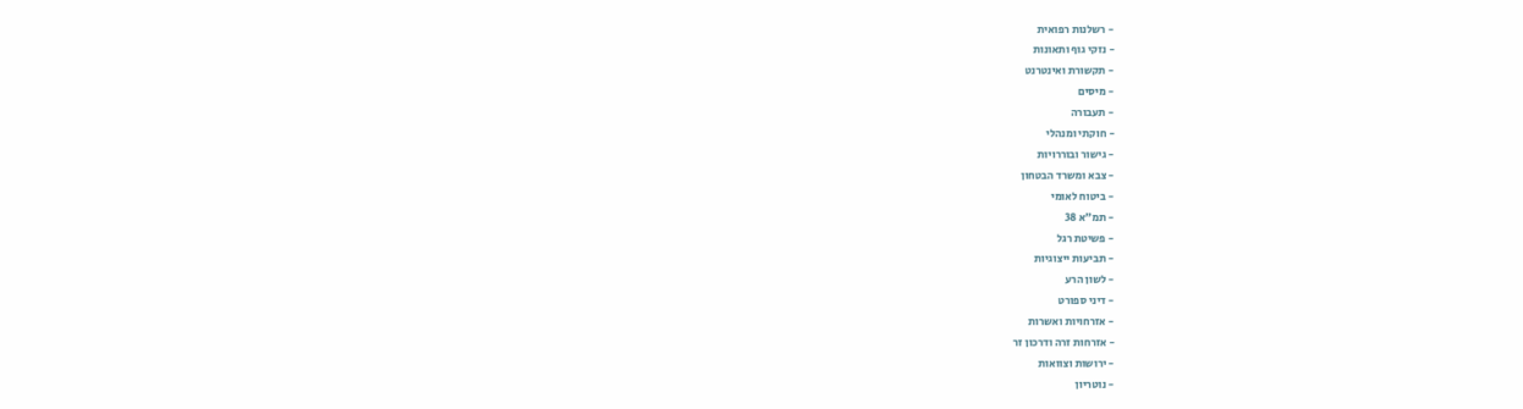- רשלנות רפואית
- נזקי גוף ותאונות
- תקשורת ואינטרנט
- מיסים
- תעבורה
- חוקתי ומנהלי
- גישור ובוררויות
- צבא ומשרד הבטחון
- ביטוח לאומי
- תמ"א 38
- פשיטת רגל
- תביעות ייצוגיות
- לשון הרע
- דיני ספורט
- אזרחויות ואשרות
- אזרחות זרה ודרכון זר
- ירושות וצוואות
- נוטריון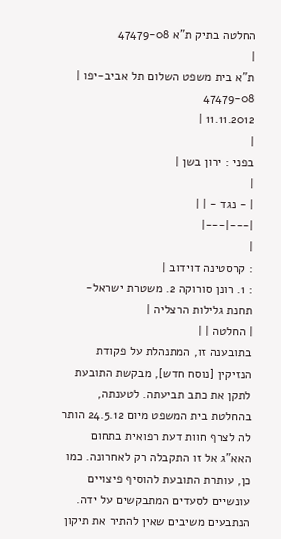החלטה בתיק ת"א 47479-08
|
ת"א בית משפט השלום תל אביב-יפו |
47479-08
11.11.2012 |
|
בפני : ירון בשן |
|
| - נגד - | |
|---|---|
|
: קרסטינה דוידוב |
: 1. רונן סורוקה 2. משטרת ישראל-תחנת גלילות הרצליה |
| החלטה | |
בתובענה זו, המתנהלת על פקודת הנזיקין [נוסח חדש], מבקשת התובעת לתקן את כתב תביעתה. לטענתה, בהחלטת בית המשפט מיום 24.5.12 הותר לה לצרף חוות דעת רפואית בתחום האא"ג אל זו התקבלה רק לאחרונה. כמו כן, עותרת התובעת להוסיף פיצויים עונשיים לסעדים המתבקשים על ידה. הנתבעים משיבים שאין להתיר את תיקון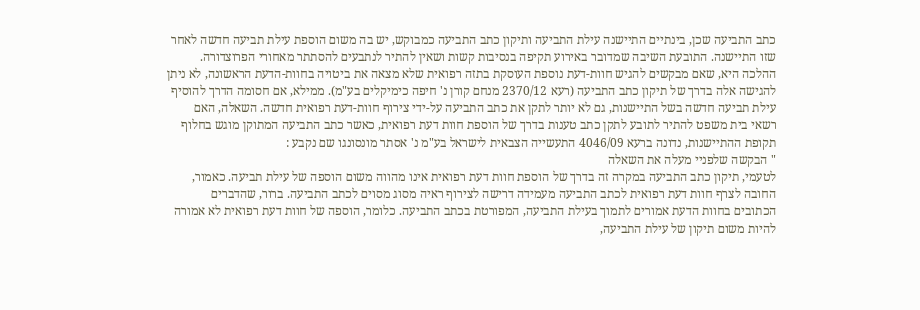כתב התביעה שכן, בינתיים התיישנה עילת התביעה ותיקון כתב התביעה כמבוקש, יש בה משום הוספת עילת תביעה חדשה לאחר שזו התיישנה. התובעת השיבה שמדובר באירוע תקיפה בנסיבות קשות ושאין להתיר לנתבעים להסתתר מאחורי הפרוצדורה.
ההלכה היא, שאם מבקשים להגיש חוות-דעת נוספת העוסקת בתזה רפואית שלא מצאה את ביטויה בחוות-הדעת הראשונה, לא ניתן להגישה אלה בדרך של תיקון כתב התביעה (רעא 2370/12 מנחם קורן נ' חיפה כימיקלים בע"מ). ממילא, אם חסומה הדרך להוסיף עילת תביעה חדשה בשל התיישנות, גם לא יותר לתקן את כתב התביעה על-ידי צירוף חוות-דעת רפואית חדשה. השאלה, האם רשאי בית משפט להתיר לתובע לתקן כתב טענות בדרך של הוספת חוות דעת רפואית, כאשר כתב התביעה המתוקן מוגש בחלוף תקופת ההתיישנות, נדונה ברעא 4046/09 התעשייה הצבאית לישראל בע"מ נ' אסתר מונסונגו שם נקבע :
" הבקשה שלפניי מעלה את השאלה
לטעמי, תיקון כתב התביעה במקרה זה בדרך של הוספת חוות דעת רפואית אינו מהווה משום הוספה של עילת תביעה. כאמור, החובה לצרף חוות דעת רפואית לכתב התביעה מעמידה דרישה לצירוף ראיה מסוג מסוים לכתב התביעה. ברור, שהדברים הכתובים בחוות הדעת אמורים לתמוך בעילת התביעה, המפורטת בכתב התביעה. כלומר, הוספה של חוות דעת רפואית לא אמורה להיות משום תיקון של עילת התביעה,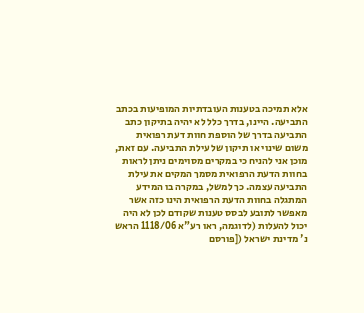אלא תמיכה בטענות העובדתיות המופיעות בכתב התביעה. היינו, בדרך כלל לא יהיה בתיקון כתב התביעה בדרך של הוספת חוות דעת רפואית משום שינוי או תיקון של עילת התביעה. עם זאת, מוכן אני להניח כי במקרים מסוימים ניתן לראות בחוות הדעת הרפואית מסמך המקים את עילת התביעה עצמה. כך למשל, במקרה בו המידע המתגלה בחוות הדעת הרפואית הינו כזה אשר מאפשר לתובע לבסס טענות שקודם לכן לא היה יכול להעלות (לדוגמה, ראו רע"א 1118/06 הראש נ' מדינת ישראל ([פורסם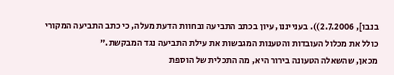בנבו], 2.7.2006)). בענייננו, עיון בכתב התביעה ובחוות הדעת מעלה, כי כתב התביעה המקורי כולל את מכלול העובדות והטענות המגבשות את עילת התביעה נגד המבקשת."
מכאן, שהשאלה הטעונה בירור היא, מה התכלית של הוספת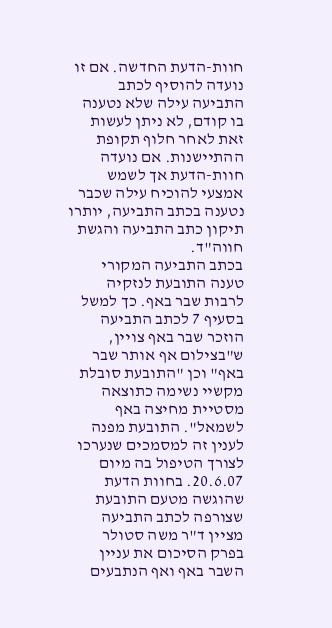חוות-הדעת החדשה. אם זו נועדה להוסיף לכתב התביעה עילה שלא נטענה בו קודם, לא ניתן לעשות זאת לאחר חלוף תקופת ההתיישנות. אם נועדה חוות-הדעת אך לשמש אמצעי להוכיח עילה שכבר נטענה בכתב התביעה, יותרו תיקון כתב התביעה והגשת חווה"ד.
בכתב התביעה המקורי טענה התובעת לנזקיה לרבות שבר באף. כך למשל בסעיף 7 לכתב התביעה הוזכר שבר באף צויין, ש"בצילום אף אותר שבר באף" וכן "התובעת סובלת מקשיי נשימה כתוצאה מסטיית מחיצה באף לשמאל". התובעת מפנה לענין זה למסמכים שנערכו לצורך הטיפול בה מיום 20.6.07. בחוות הדעת שהוגשה מטעם התובעת שצורפה לכתב התביעה מציין ד"ר משה סטולר בפרק הסיכום את עניין השבר באף ואף הנתבעים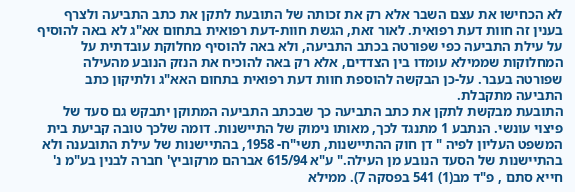לא הכחישו את עצם השבר אלא רק את זכותה של התובעת לתקן את כתב התביעה ולצרף בענין זה חוות דעת רפואית. לאור זאת, הגשת חוות-דעת רפואית בתחום אא"ג לא באה להוסיף על עילת התביעה כפי שפורטה בכתב התביעה, ולא באה להוסיף מחלוקת עובדתית על המחלוקות שממילא עומדו בין הצדדים, אלא רק באה להוכיח את הנזק הנובע מהעילה שפורטה בעבר. על-כן הבקשה להוספת חוות דעת רפואית בתחום האא"ג ולתיקון כתב התביעה מתקבלת.
התובעת מבקשת לתקן את כתב התביעה כך שבכתב התביעה המתוקן יתבקש גם סעד של פיצוי עונשי. הנתבע 1 מתנגד לכך, מאותו נימוק של התיישנות. דומה שלכך טובה קביעת בית המשפט העליון לפיה " דן חוק ההתיישנות, תשי"ח- 1958, בהתיישנות של עילת התובענה ולא בהתיישנות של הסעד הנובע מן העילה." ע"א 615/94 אברהם מרקוביץ' חברה לבנין בע"מ נ' חייא סתם , פ"ד מב(1) 541 בפסקה 7). ממילא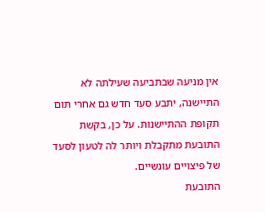אין מניעה שבתביעה שעילתה לא התיישנה, יתבע סעד חדש גם אחרי תום תקופת ההתיישנות. על כן, בקשת התובעת מתקבלת ויותר לה לטעון לסעד של פיצויים עונשיים.
התובעת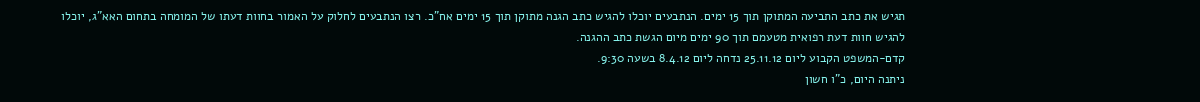תגיש את כתב התביעה המתוקן תוך 15 ימים. הנתבעים יוכלו להגיש כתב הגנה מתוקן תוך 15 ימים אח"כ. רצו הנתבעים לחלוק על האמור בחוות דעתו של המומחה בתחום האא"ג, יוכלו להגיש חוות דעת רפואית מטעמם תוך 90 ימים מיום הגשת כתב ההגנה.
קדם-המשפט הקבוע ליום 25.11.12 נדחה ליום 8.4.12 בשעה 9:30.
ניתנה היום, כ"ו חשון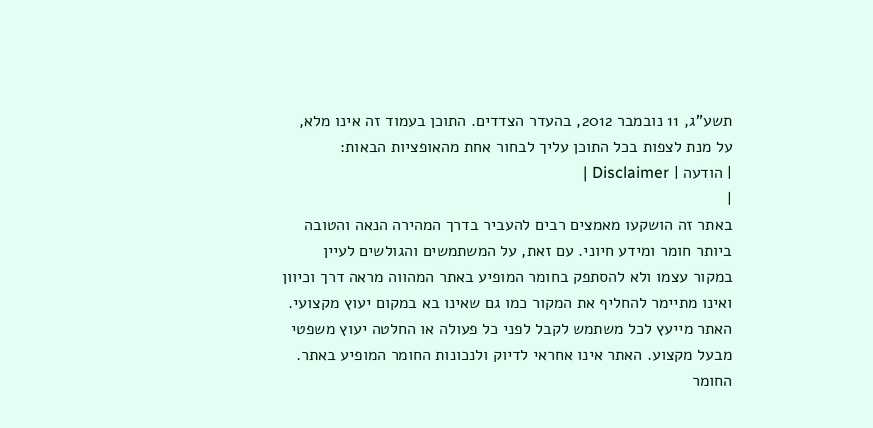תשע"ג, 11 נובמבר 2012, בהעדר הצדדים. התוכן בעמוד זה אינו מלא, על מנת לצפות בכל התוכן עליך לבחור אחת מהאופציות הבאות:
| הודעה | Disclaimer |
|
באתר זה הושקעו מאמצים רבים להעביר בדרך המהירה הנאה והטובה ביותר חומר ומידע חיוני. עם זאת, על המשתמשים והגולשים לעיין במקור עצמו ולא להסתפק בחומר המופיע באתר המהווה מראה דרך וכיוון ואינו מתיימר להחליף את המקור כמו גם שאינו בא במקום יעוץ מקצועי. האתר מייעץ לכל משתמש לקבל לפני כל פעולה או החלטה יעוץ משפטי מבעל מקצוע. האתר אינו אחראי לדיוק ולנכונות החומר המופיע באתר. החומר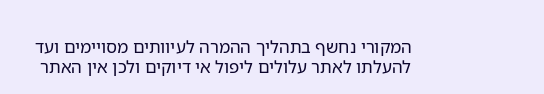המקורי נחשף בתהליך ההמרה לעיוותים מסויימים ועד להעלתו לאתר עלולים ליפול אי דיוקים ולכן אין האתר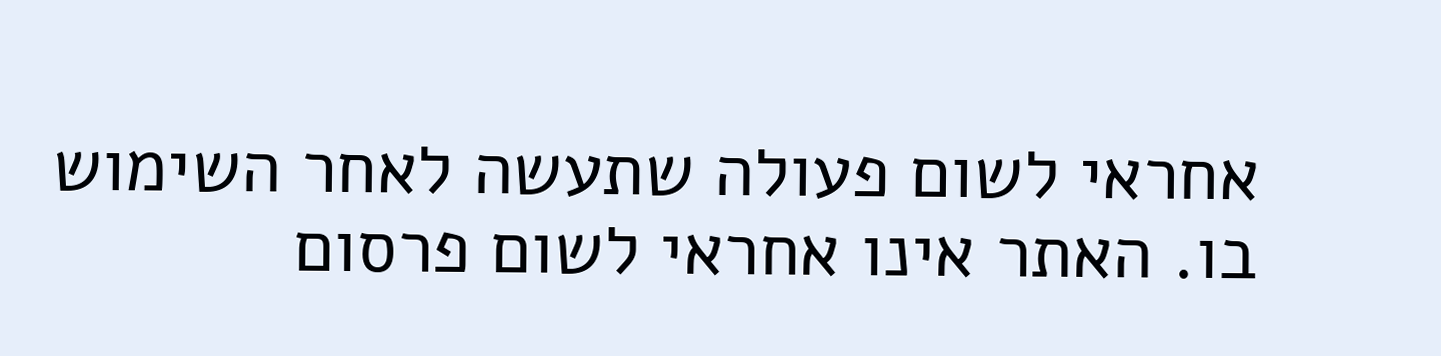אחראי לשום פעולה שתעשה לאחר השימוש בו. האתר אינו אחראי לשום פרסום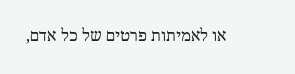או לאמיתות פרטים של כל אדם,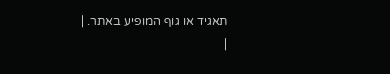תאגיד או גוף המופיע באתר. |
|